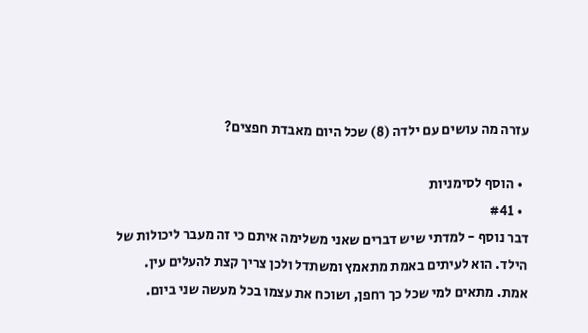עזרה מה עושים עם ילדה (8) שכל היום מאבדת חפצים?

  • הוסף לסימניות
  • #41
דבר נוסף - למדתי שיש דברים שאני משלימה איתם כי זה מעבר ליכולות של הילד. הוא לעיתים באמת מתאמץ ומשתדל ולכן צריך קצת להעלים עין.
אמת. מתאים למי שכל כך רחפן, ושוכח את עצמו בכל מעשה שני ביום.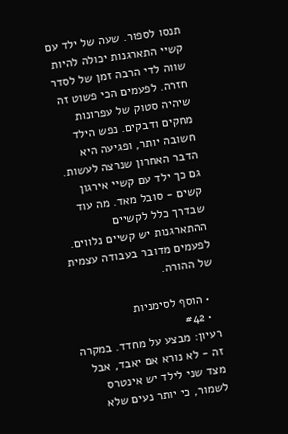תנסו לספור. שעה של ילד עם קשיי התארגנות יכולה להיות שווה לדי הרבה זמן של לסדר חזרה. לפעמים הכי פשוט זה שיהיה סטוק של עפרונות מחקים ודבקים. נפש הילד חשובה יותר, ופגיעה היא הדבר האחרון שנרצה לעשות. גם כך ילד עם קשיי אירגון קשים - סובל מאד. מה עוד שבדרך כלל לקשיים ההתארגנות יש קשיים נלווים. לפעמים מדובר בעבודה עצמית של ההורה.

  • הוסף לסימניות
  • #42
רעיון: מבצע על מחדד. במקרה זה - לא נורא אם יאבד, אבל מצד שני לילד יש אינטרס לשמור, כי יותר נעים שלא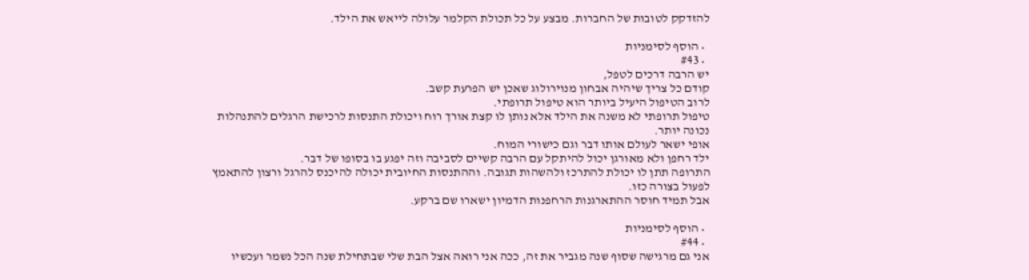להזדקק לטובות של החברות. מבצע על כל תכולת הקלמר עלולה לייאש את הילד.

  • הוסף לסימניות
  • #43
יש הרבה דרכים לטפל,
קודם כל צריך שיהיה אבחון מנוירולוג שאכן יש הפרעת קשב.
לרוב הטיפול היעיל ביותר הוא טיפול תרופתי.
טיפול תרופתי לא משנה את הילד אלא נותן לו קצת אורך רוח ויכולת התנסות לרכישת הרגלים להתנהלות נכונה יותר.
אופי ישאר לעולם אותו דבר וגם כישורי המוח.
ילד רחפן ולא מאורגן יכול להיתקל עם הרבה קשיים לסביבה וזה יפגע בו בסופו של דבר.
התרופה תתן לו יכולת להתרכז ולהשהות תגובה. וההתנסות החיובית יכולה להיכנס להרגל ורצון להתאמץ לפעול בצורה כזו.
אבל תמיד חוסר ההתארגנות הרחפנות הדמיון ישארו שם ברקע.

  • הוסף לסימניות
  • #44
אני גם מרגישה שסוף שנה מגביר את זה, ככה אני רואה אצל הבת שלי שבתחילת שנה הכל נשמר ועכשיו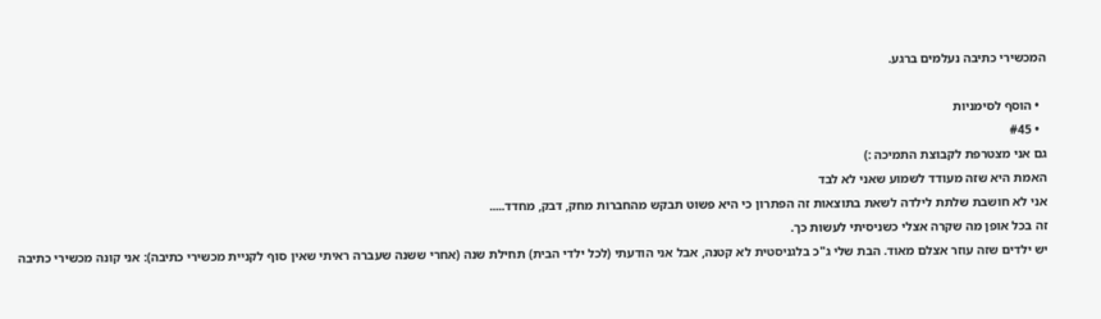המכשירי כתיבה נעלמים ברגע.

  • הוסף לסימניות
  • #45
גם אני מצטרפת לקבוצת התמיכה :)
האמת היא שזה מעודד לשמוע שאני לא לבד
אני לא חושבת שלתת לילדה לשאת בתוצאות זה הפתרון כי היא פשוט תבקש מהחברות מחק, דבק, מחדד.....
זה בכל אופן מה שקרה אצלי כשניסיתי לעשות כך.
יש ילדים שזה עוזר אצלם מאוד. הבת שלי ג"כ בלגניסטית לא קטנה, אבל אני הודעתי (לכל ילדי הבית) תחילת שנה (אחרי ששנה שעברה ראיתי שאין סוף לקניית מכשירי כתיבה): אני קונה מכשירי כתיבה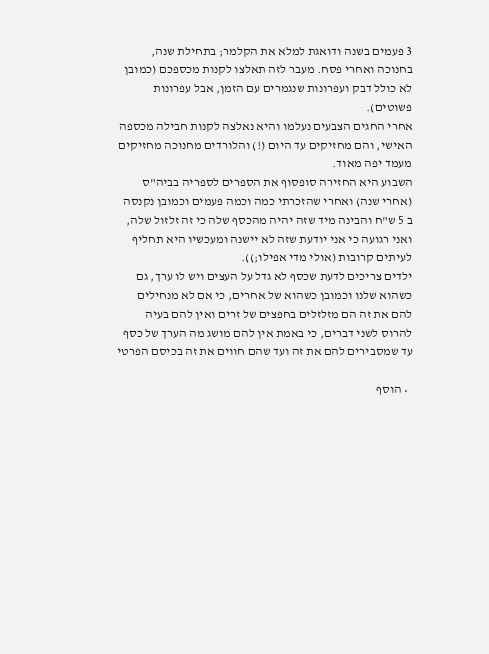3 פעמים בשנה ודואגת למלא את הקלמר; בתחילת שנה, בחנוכה ואחרי פסח. מעבר לזה תאלצו לקנות מכספכם (כמובן לא כולל דבק ועפרונות שנגמרים עם הזמן, אבל עפרונות פשוטים).
אחרי החגים הצבעים נעלמו והיא נאלצה לקנות חבילה מכספה האישי, והם מחזיקים עד היום (!) והלורדים מחנוכה מחזיקים מעמד יפה מאוד.
השבוע היא החזירה סופסוף את הספרים לספריה בביה"ס (אחרי שנה) ואחרי שהזכרתי כמה וכמה פעמים וכמובן נקנסה ב 5 ש"ח והבינה מיד שזה יהיה מהכסף שלה כי זה זלזול שלה, ואני רגועה כי אני יודעת שזה לא יישנה ומעכשיו היא תחליף לעיתים קרובות (אולי מדי אפילו;)).
ילדים צריכים לדעת שכסף לא גדל על העצים ויש לו ערך, גם כשהוא שלנו וכמובן כשהוא של אחרים, כי אם לא מנחילים להם את זה הם מזלזלים בחפצים של זרים ואין להם בעיה להרוס לשני דברים, כי באמת אין להם מושג מה הערך של כסף עד שמסבירים להם את זה ועד שהם חווים את זה בכיסם הפרטי

  • הוסף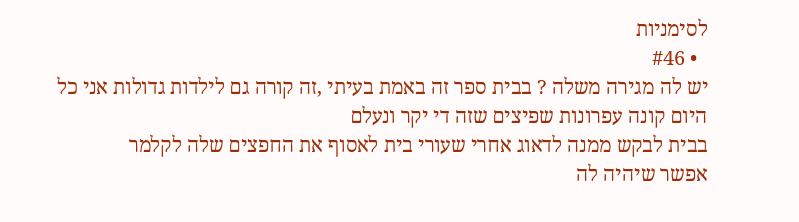לסימניות
  • #46
יש לה מגירה משלה ? בבית ספר זה באמת בעיתי ,זה קורה גם לילדות גדולות אני כל היום קונה עפרונות שפיצים שזה די יקר ונעלם
בבית לבקש ממנה לדאוג אחרי שעורי בית לאסוף את החפצים שלה לקלמר
אפשר שיהיה לה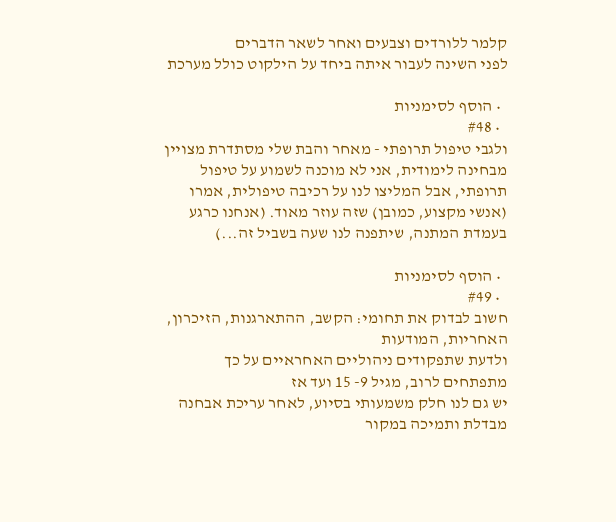קלמר ללורדים וצבעים ואחר לשאר הדברים
לפני השינה לעבור איתה ביחד על הילקוט כולל מערכת

  • הוסף לסימניות
  • #48
ולגבי טיפול תרופתי - מאחר והבת שלי מסתדרת מצויין מבחינה לימודית, אני לא מוכנה לשמוע על טיפול תרופתי, אבל המליצו לנו על רכיבה טיפולית, אמרו (אנשי מקצוע, כמובן) שזה עוזר מאוד. (אנחנו כרגע בעמדת המתנה, שיתפנה לנו שעה בשביל זה...)

  • הוסף לסימניות
  • #49
חשוב לבדוק את תחומי: הקשב, ההתארגנות, הזיכרון, האחריות, המודעות
ולדעת שתפקודים ניהוליים האחראיים על כך מתפתחים לרוב, מגיל 9- 15 ועד אז
יש גם לנו חלק משמעותי בסיוע, לאחר עריכת אבחנה מבדלת ותמיכה במקור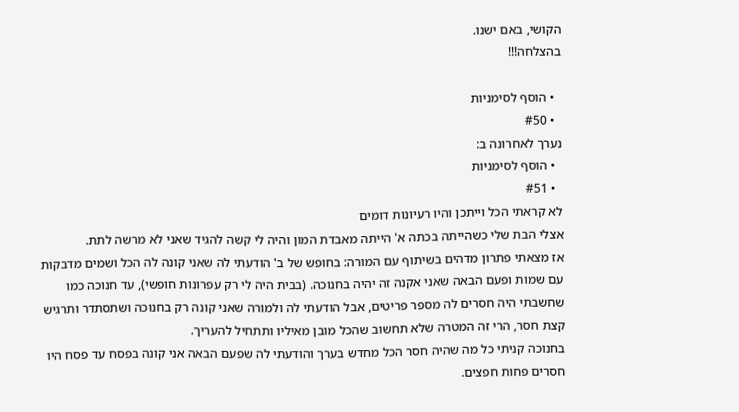הקושי, באם ישנו.
בהצלחה!!!

  • הוסף לסימניות
  • #50
נערך לאחרונה ב:
  • הוסף לסימניות
  • #51
לא קראתי הכל וייתכן והיו רעיונות דומים
אצלי הבת שלי כשהייתה בכתה א' הייתה מאבדת המון והיה לי קשה להגיד שאני לא מרשה לתת.
אז מצאתי פתרון מדהים בשיתוף עם המורה: בחופש של ב' הודעתי לה שאני קונה לה הכל ושמים מדבקות עם שמות ופעם הבאה שאני אקנה זה יהיה בחנוכה. (בבית היה לי רק עפרונות חופשי), עד חנוכה כמו שחשבתי היה חסרים לה מספר פריטים, אבל הודעתי לה ולמורה שאני קונה רק בחנוכה ושתסתדר ותרגיש קצת חסר, הרי זה המטרה שלא תחשוב שהכל מובן מאיליו ותתחיל להעריך.
בחנוכה קניתי כל מה שהיה חסר הכל מחדש בערך והודעתי לה שפעם הבאה אני קונה בפסח עד פסח היו חסרים פחות חפצים.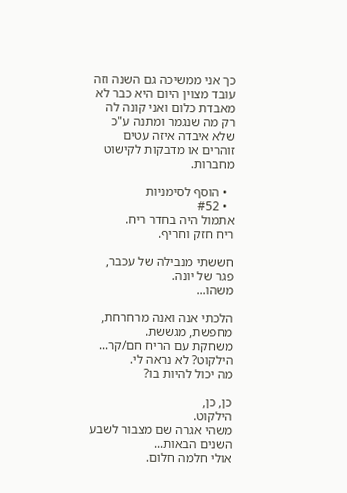כך אני ממשיכה גם השנה וזה עובד מצוין היום היא כבר לא מאבדת כלום ואני קונה לה רק מה שנגמר ומתנה ע"כ שלא איבדה איזה עטים זוהרים או מדבקות לקישוט מחברות.

  • הוסף לסימניות
  • #52
אתמול היה בחדר ריח.
ריח חזק וחריף.

חששתי מנבילה של עכבר, פגר של יונה.
משהו...

הלכתי אנה ואנה מרחרחת, מחפשת, מגששת.
משחקת עם הריח חם/קר... הילקוט? לא נראה לי.
מה יכול להיות בו?

כן, כן,
הילקוט.
משהי אגרה שם מצבור לשבע השנים הבאות...
אולי חלמה חלום.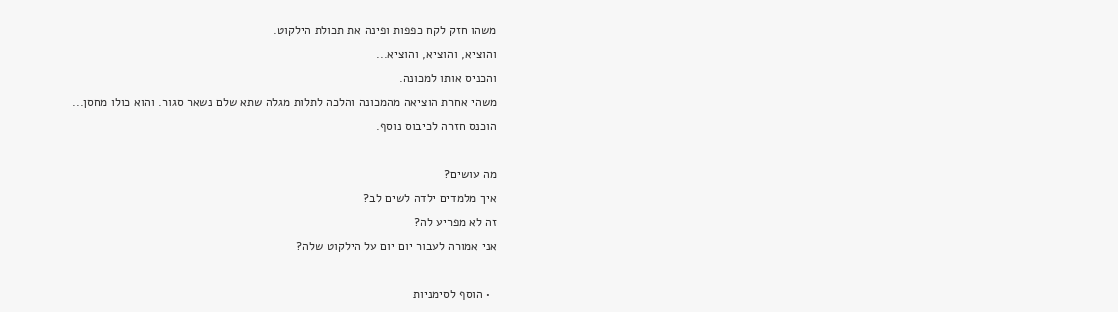משהו חזק לקח כפפות ופינה את תכולת הילקוט.
והוציא, והוציא, והוציא...
והכניס אותו למכונה.
משהי אחרת הוציאה מהמכונה והלכה לתלות מגלה שתא שלם נשאר סגור. והוא כולו מחסן...
הוכנס חזרה לכיבוס נוסף.

מה עושים?
איך מלמדים ילדה לשים לב?
זה לא מפריע לה?
אני אמורה לעבור יום יום על הילקוט שלה?

  • הוסף לסימניות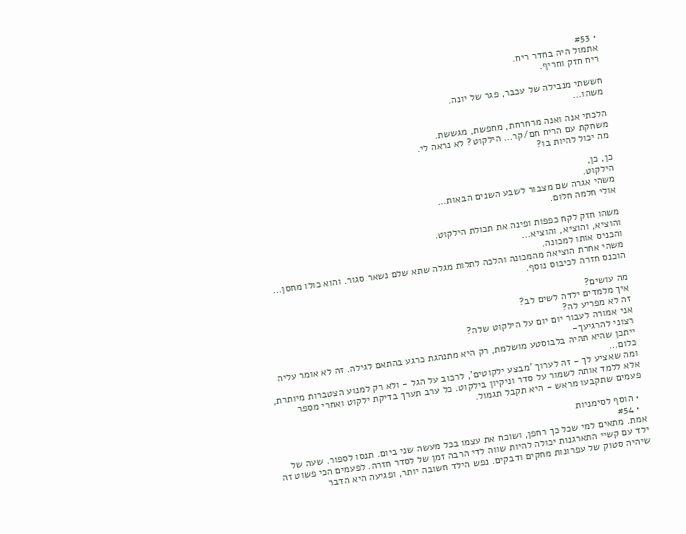• #53
אתמול היה בחדר ריח.
ריח חזק וחריף.

חששתי מנבילה של עכבר, פגר של יונה.
משהו...

הלכתי אנה ואנה מרחרחת, מחפשת, מגששת.
משחקת עם הריח חם/קר... הילקוט? לא נראה לי.
מה יכול להיות בו?

כן, כן,
הילקוט.
משהי אגרה שם מצבור לשבע השנים הבאות...
אולי חלמה חלום.

משהו חזק לקח כפפות ופינה את תכולת הילקוט.
והוציא, והוציא, והוציא...
והכניס אותו למכונה.
משהי אחרת הוציאה מהמכונה והלכה לתלות מגלה שתא שלם נשאר סגור. והוא כולו מחסן...
הוכנס חזרה לכיבוס נוסף.

מה עושים?
איך מלמדים ילדה לשים לב?
זה לא מפריע לה?
אני אמורה לעבור יום יום על הילקוט שלה?
רצוני להרגיעך-
ייתכן שהיא תהיה בלבוסטע מושלמת, רק היא מתנהגת כרגע בהתאם לגילה. זה לא אומר עליה כלום...
ומה שאציע לך - זה לערוך 'מבצע ילקוטים', לרכוב על הגל - ולא רק למנוע הצטברות מיותרת, אלא ללמד אותה לשמור על סדר וניקיון בילקוט. כל ערב תערך בדיקת ילקוט ואחרי מספר פעמים שתקבעו מראש - היא תקבל תגמול.

  • הוסף לסימניות
  • #54
אמת. מתאים למי שכל כך רחפן, ושוכח את עצמו בכל מעשה שני ביום. תנסו לספור. שעה של ילד עם קשיי התארגנות יכולה להיות שווה לדי הרבה זמן של לסדר חזרה. לפעמים הכי פשוט זה שיהיה סטוק של עפרונות מחקים ודבקים. נפש הילד חשובה יותר, ופגיעה היא הדבר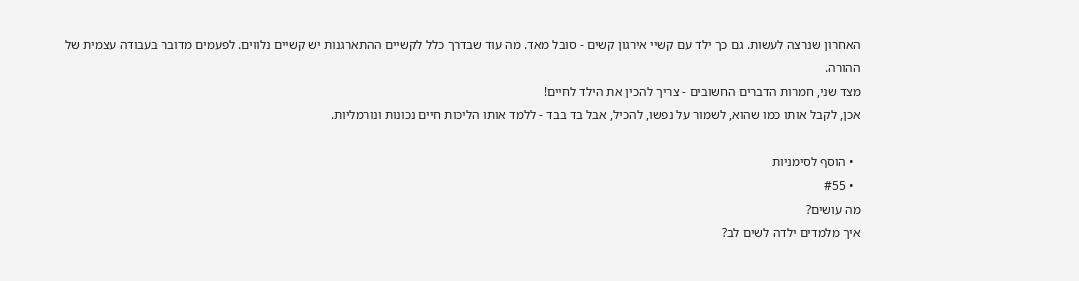האחרון שנרצה לעשות. גם כך ילד עם קשיי אירגון קשים - סובל מאד. מה עוד שבדרך כלל לקשיים ההתארגנות יש קשיים נלווים. לפעמים מדובר בעבודה עצמית של ההורה.
מצד שני, חמרות הדברים החשובים - צריך להכין את הילד לחיים!
אכן, לקבל אותו כמו שהוא, לשמור על נפשו, להכיל, אבל בד בבד - ללמד אותו הליכות חיים נכונות ונורמליות.

  • הוסף לסימניות
  • #55
מה עושים?
איך מלמדים ילדה לשים לב?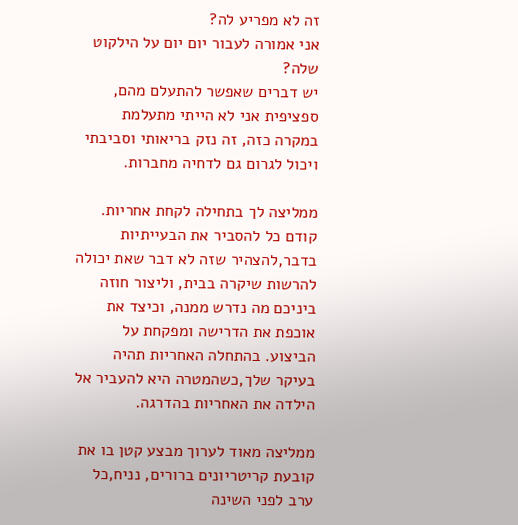זה לא מפריע לה?
אני אמורה לעבור יום יום על הילקוט שלה?
יש דברים שאפשר להתעלם מהם, ספציפית אני לא הייתי מתעלמת במקרה כזה, זה נזק בריאותי וסביבתי ויכול לגרום גם לדחיה מחברות.

ממליצה לך בתחילה לקחת אחריות. קודם כל להסביר את הבעייתיות בדבר,להצהיר שזה לא דבר שאת יכולה להרשות שיקרה בבית, וליצור חוזה ביניכם מה נדרש ממנה, וכיצד את אוכפת את הדרישה ומפקחת על הביצוע. בהתחלה האחריות תהיה בעיקר שלך,כשהמטרה היא להעביר אל הילדה את האחריות בהדרגה.

ממליצה מאוד לערוך מבצע קטן בו את קובעת קריטריונים ברורים, נניח,כל ערב לפני השינה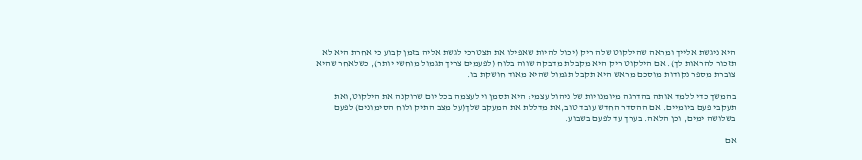היא ניגשת אלייך ומראה שהילקוט שלה ריק (יכול להיות שאפילו את תצטרכי לגשת אליה בזמן קבוע כי אחרת היא לא תזכור להראות לך). אם הילקוט ריק היא מקבלת מדבקה שווה בלוח (לפעמים צריך תגמול מוחשי יותר), כשלאחר שהיא צוברת מספר נקודות מוסכם מראש היא תקבל תגמול שהיא מאוד חושקת בו.

בהמשך כדי ללמד אותה בהדרגה מיומנויות של ניהול עצמי: היא תסמן וי לעצמה בכל יום שרוקנה את הילקוט,ואת תעקבי פעם ביומיים. אם ההסדר החדש עובד טוב,את מדללת את המעקב שלך(על מצב התיק ולוח הסימונים) לפעם בשלושה ימים, וכן הלאה. בערך עד לפעם בשבוע.

אם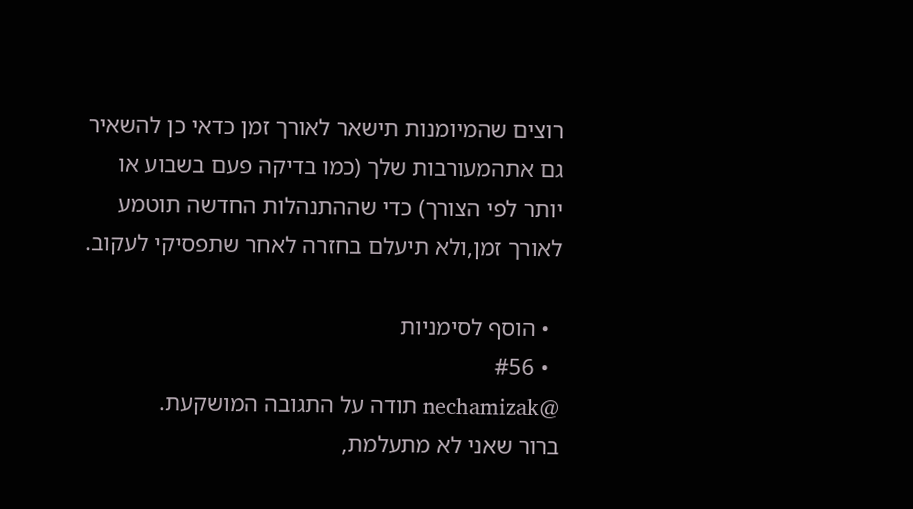רוצים שהמיומנות תישאר לאורך זמן כדאי כן להשאיר גם אתהמעורבות שלך (כמו בדיקה פעם בשבוע או יותר לפי הצורך) כדי שההתנהלות החדשה תוטמע לאורך זמן,ולא תיעלם בחזרה לאחר שתפסיקי לעקוב.

  • הוסף לסימניות
  • #56
@nechamizak תודה על התגובה המושקעת.
ברור שאני לא מתעלמת,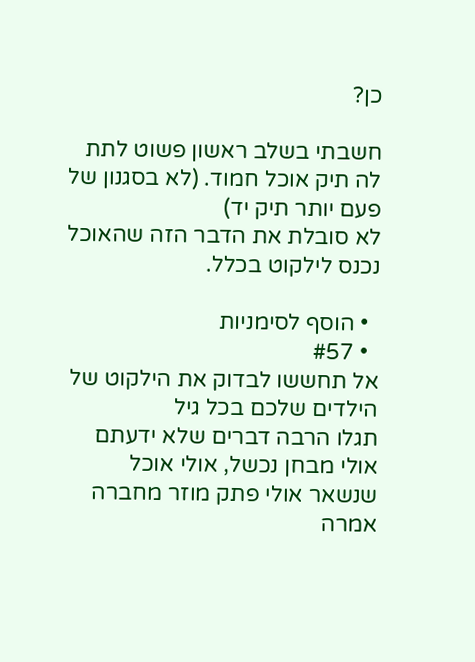כן?

חשבתי בשלב ראשון פשוט לתת לה תיק אוכל חמוד. (לא בסגנון של פעם יותר תיק יד)
לא סובלת את הדבר הזה שהאוכל נכנס לילקוט בכלל.

  • הוסף לסימניות
  • #57
אל תחששו לבדוק את הילקוט של הילדים שלכם בכל גיל
תגלו הרבה דברים שלא ידעתם
אולי מבחן נכשל, אולי אוכל שנשאר אולי פתק מוזר מחברה
אמרה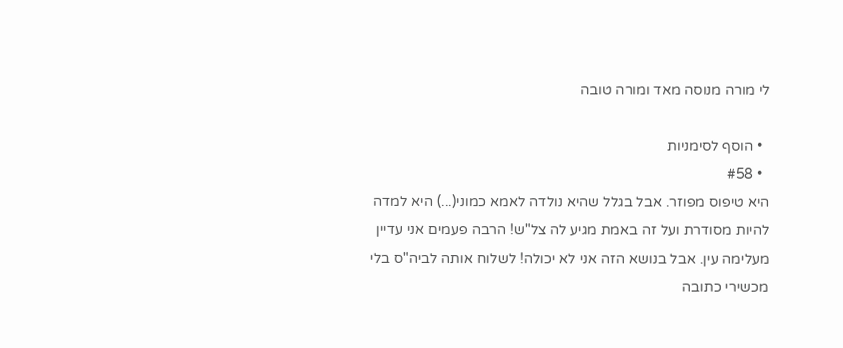לי מורה מנוסה מאד ומורה טובה

  • הוסף לסימניות
  • #58
היא טיפוס מפוזר. אבל בגלל שהיא נולדה לאמא כמוני(...) היא למדה להיות מסודרת ועל זה באמת מגיע לה צל"ש! הרבה פעמים אני עדיין מעלימה עין. אבל בנושא הזה אני לא יכולה! לשלוח אותה לביה"ס בלי מכשירי כתובה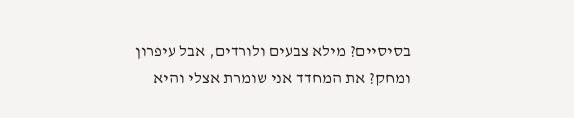בסיסיים? מילא צבעים ולורדים, אבל עיפרון ומחק? את המחדד אני שומרת אצלי והיא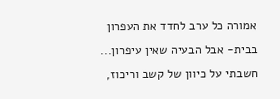אמורה כל ערב לחדד את העפרון בבית- אבל הבעיה שאין עיפרון...
חשבתי על כיוון של קשב וריכוז,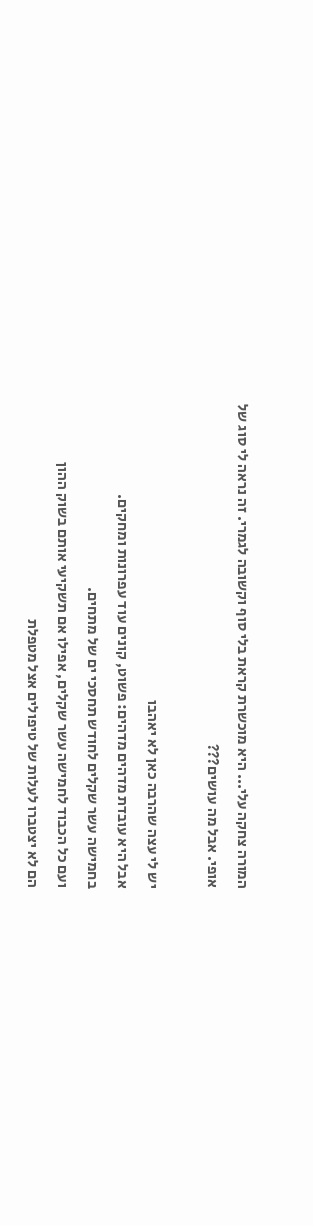המורה צחקה עלי... היא מוכשרת קראת בלי סוף וקשובה לגמרי. זה נראה לי סוג של אופי. אבל מה עושים???

יש לי עצה שהרבה כאן לא יאהבו
אבל היא עובדת מדהים מדהים: פשוט, קונים עוד עפרונות ומחקים.
בחמישה עשר שקלים לחודש תחסכי ים של מתחים.
ועם כל הכבוד לחמישה עשר שקלים, אפילו אם תשקיעי אותם בשוק ההון
הם לא יצטברו לעלות של טיפולים אצל מטפלת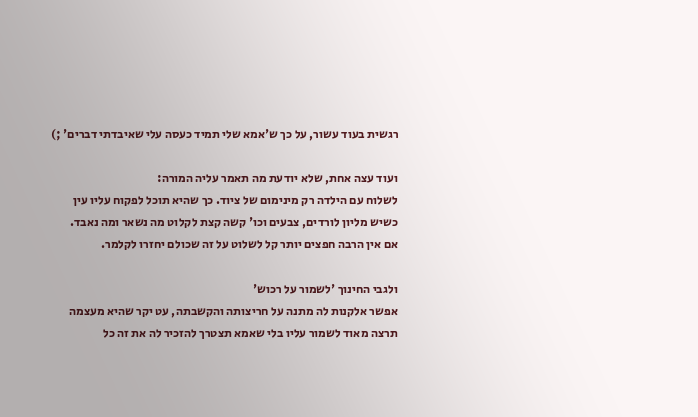רגשית בעוד עשור, על כך ש'אמא שלי תמיד כעסה עלי שאיבדתי דברים' ;)

ועוד עצה אחת, שלא יודעת מה תאמר עליה המורה:
לשלוח עם הילדה רק מינימום של ציוד. כך שהיא תוכל לפקוח עליו עין
כשיש מליון לורדים, צבעים וכו' קשה קצת לקלוט מה נשאר ומה נאבד.
אם אין הרבה חפצים יותר קל לשלוט על זה שכולם יחזרו לקלמר.

ולגבי החינוך 'לשמור על רכוש'
אפשר אלקנות לה מתנה על חריצותה והקשבתה, עט יקר שהיא מעצמה תרצה מאוד לשמור עליו בלי שאמא תצטרך להזכיר לה את זה כל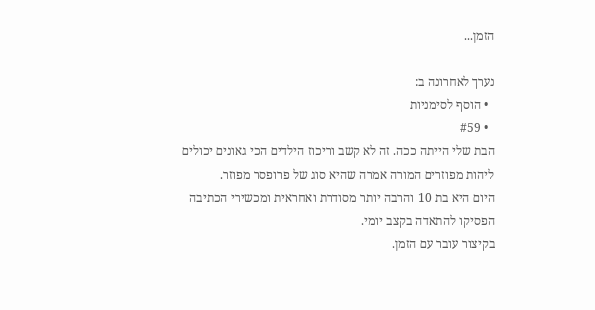הזמן...

נערך לאחרונה ב:
  • הוסף לסימניות
  • #59
הבת שלי הייתה ככה. זה לא קשב וריכוז הילדים הכי גאונים יכולים ליהות מפוזרים המורה אמרה שהיא סוג של פרופסר מפוזר.
היום היא בת 10 והרבה יותר מסודרת ואחראית ומכשירי הכתיבה הפסיקו להתאדה בקצב יומי.
בקיצור עובר עם הזמן.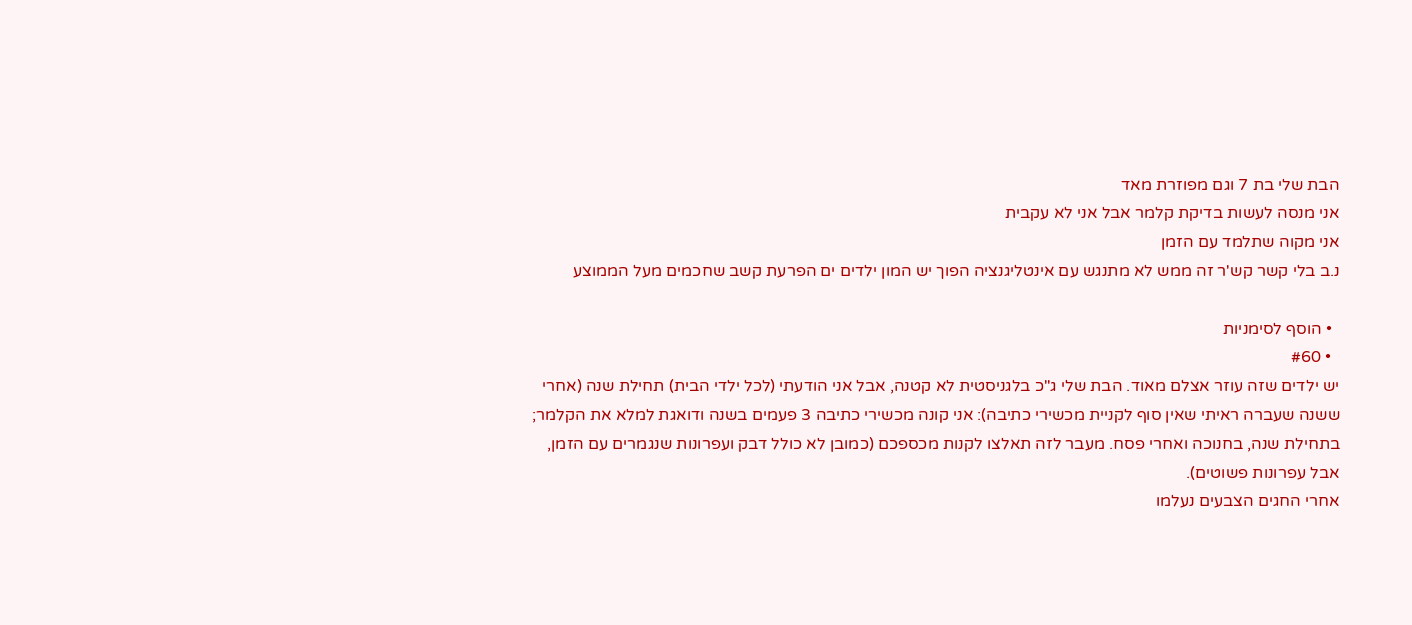הבת שלי בת 7 וגם מפוזרת מאד
אני מנסה לעשות בדיקת קלמר אבל אני לא עקבית
אני מקוה שתלמד עם הזמן
נ.ב בלי קשר קש'ר זה ממש לא מתנגש עם אינטליגנציה הפוך יש המון ילדים ים הפרעת קשב שחכמים מעל הממוצע

  • הוסף לסימניות
  • #60
יש ילדים שזה עוזר אצלם מאוד. הבת שלי ג"כ בלגניסטית לא קטנה, אבל אני הודעתי (לכל ילדי הבית) תחילת שנה (אחרי ששנה שעברה ראיתי שאין סוף לקניית מכשירי כתיבה): אני קונה מכשירי כתיבה 3 פעמים בשנה ודואגת למלא את הקלמר; בתחילת שנה, בחנוכה ואחרי פסח. מעבר לזה תאלצו לקנות מכספכם (כמובן לא כולל דבק ועפרונות שנגמרים עם הזמן, אבל עפרונות פשוטים).
אחרי החגים הצבעים נעלמו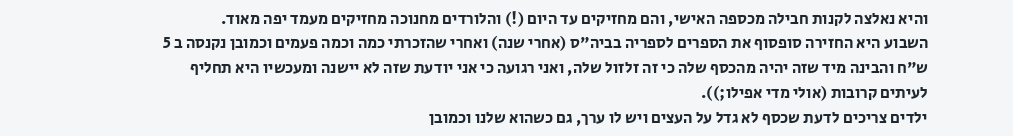והיא נאלצה לקנות חבילה מכספה האישי, והם מחזיקים עד היום (!) והלורדים מחנוכה מחזיקים מעמד יפה מאוד.
השבוע היא החזירה סופסוף את הספרים לספריה בביה"ס (אחרי שנה) ואחרי שהזכרתי כמה וכמה פעמים וכמובן נקנסה ב 5 ש"ח והבינה מיד שזה יהיה מהכסף שלה כי זה זלזול שלה, ואני רגועה כי אני יודעת שזה לא יישנה ומעכשיו היא תחליף לעיתים קרובות (אולי מדי אפילו;)).
ילדים צריכים לדעת שכסף לא גדל על העצים ויש לו ערך, גם כשהוא שלנו וכמובן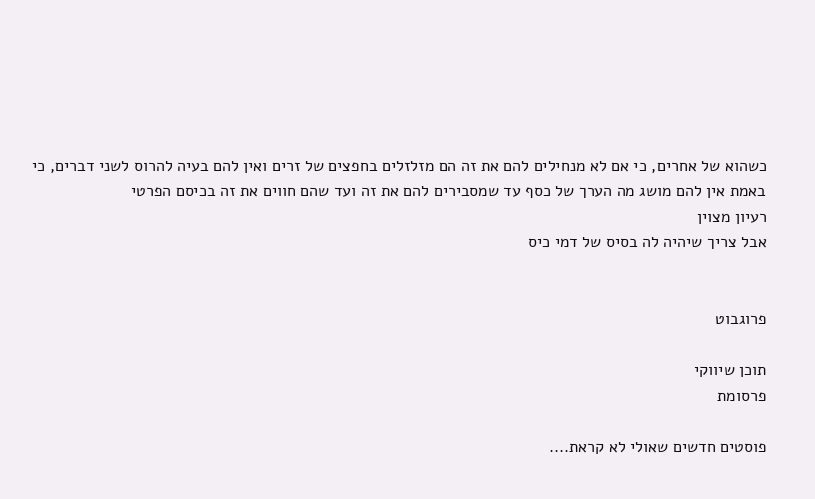כשהוא של אחרים, כי אם לא מנחילים להם את זה הם מזלזלים בחפצים של זרים ואין להם בעיה להרוס לשני דברים, כי באמת אין להם מושג מה הערך של כסף עד שמסבירים להם את זה ועד שהם חווים את זה בכיסם הפרטי
רעיון מצוין
אבל צריך שיהיה לה בסיס של דמי כיס


פרוגבוט

תוכן שיווקי
פרסומת

פוסטים חדשים שאולי לא קראת....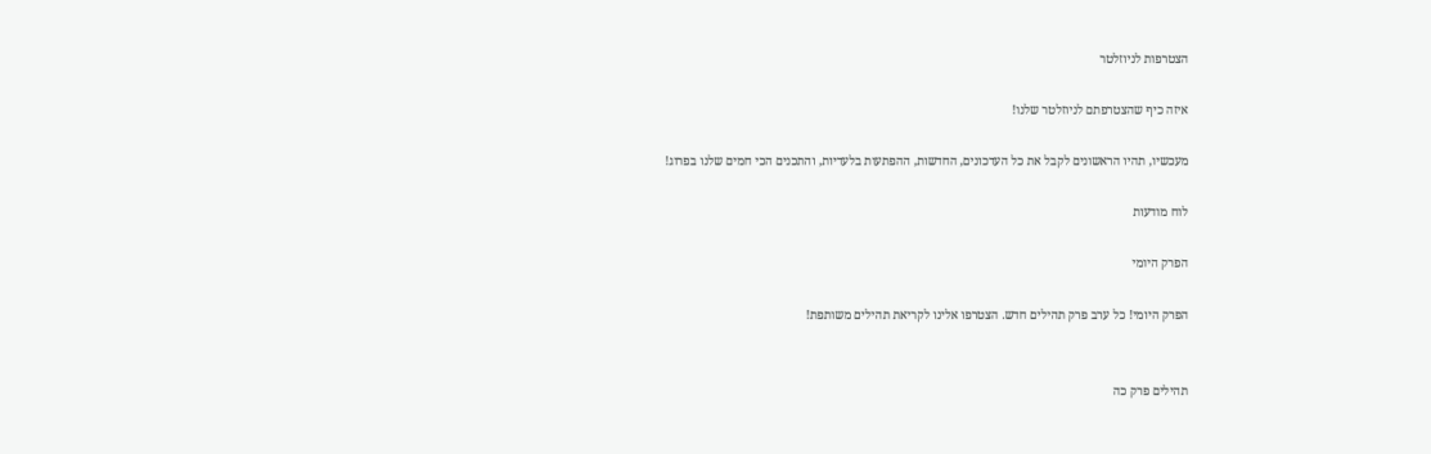הצטרפות לניוזלטר

איזה כיף שהצטרפתם לניוזלטר שלנו!

מעכשיו, תהיו הראשונים לקבל את כל העדכונים, החדשות, ההפתעות בלעדיות, והתכנים הכי חמים שלנו בפרוג!

לוח מודעות

הפרק היומי

הפרק היומי! כל ערב פרק תהילים חדש. הצטרפו אלינו לקריאת תהילים משותפת!


תהילים פרק כה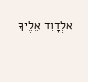אלְדָוִד אֵלֶיךָ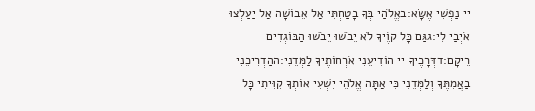יי נַפְשִׁי אֶשָּׂא:באֱלֹהַי בְּךָ בָטַחְתִּי אַל אֵבוֹשָׁה אַל יַעַלְצוּ אֹיְבַי לִי:גגַּם כָּל קוֶֹיךָ לֹא יֵבֹשׁוּ יֵבֹשׁוּ הַבּוֹגְדִים רֵיקָם:דדְּרָכֶיךָ יי הוֹדִיעֵנִי אֹרְחוֹתֶיךָ לַמְּדֵנִי:ההַדְרִיכֵנִי בַאֲמִתֶּךָ וְלַמְּדֵנִי כִּי אַתָּה אֱלֹהֵי יִשְׁעִי אוֹתְךָ קִוִּיתִי כָּל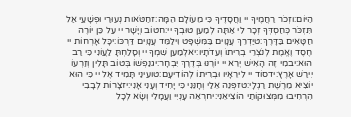הַיּוֹם:וזְכֹר רַחֲמֶיךָ יי וַחֲסָדֶיךָ כִּי מֵעוֹלָם הֵמָּה:זחַטֹּאות נְעוּרַי וּפְשָׁעַי אַל תִּזְכֹּר כְּחַסְדְּךָ זְכָר לִי אַתָּה לְמַעַן טוּבְךָ יי:חטוֹב וְיָשָׁר יי עַל כֵּן יוֹרֶה חַטָּאִים בַּדָּרֶךְ:טיַדְרֵךְ עֲנָוִים בַּמִּשְׁפָּט וִילַמֵּד עֲנָוִים דַּרְכּוֹ:יכָּל אָרְחוֹת יי חֶסֶד וֶאֱמֶת לְנֹצְרֵי בְרִיתוֹ וְעֵדֹתָיו:יאלְמַעַן שִׁמְךָ יי וְסָלַחְתָּ לַעֲוֹנִי כִּי רַב הוּא:יבמִי זֶה הָאִישׁ יְרֵא יי יוֹרֶנּוּ בְּדֶרֶךְ יִבְחָר:יגנַפְשׁוֹ בְּטוֹב תָּלִין וְזַרְעוֹ יִירַשׁ אָרֶץ:ידסוֹד יי לִירֵאָיו וּבְרִיתוֹ לְהוֹדִיעָם:טועֵינַי תָּמִיד אֶל יי כִּי הוּא יוֹצִיא מֵרֶשֶׁת רַגְלָי:טזפְּנֵה אֵלַי וְחָנֵּנִי כִּי יָחִיד וְעָנִי אָנִי:יזצָרוֹת לְבָבִי הִרְחִיבוּ מִמְּצוּקוֹתַי הוֹצִיאֵנִי:יחרְאֵה עָנְיִי וַעֲמָלִי וְשָׂא לְכָל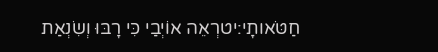חַטֹּאותָי:יטרְאֵה אוֹיְבַי כִּי רָבּוּ וְשִׂנְאַת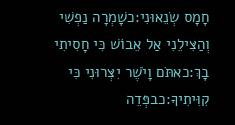חָמָס שְׂנֵאוּנִי:כשָׁמְרָה נַפְשִׁי וְהַצִּילֵנִי אַל אֵבוֹשׁ כִּי חָסִיתִי בָךְ:כאתֹּם וָיֹשֶׁר יִצְּרוּנִי כִּי קִוִּיתִיךָ:כבפְּדֵה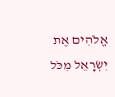אֱלֹהִים אֶת יִשְׂרָאֵל מִכֹּל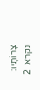צָרוֹתָיו:
נקרא  2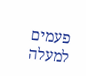פעמים
למעלה